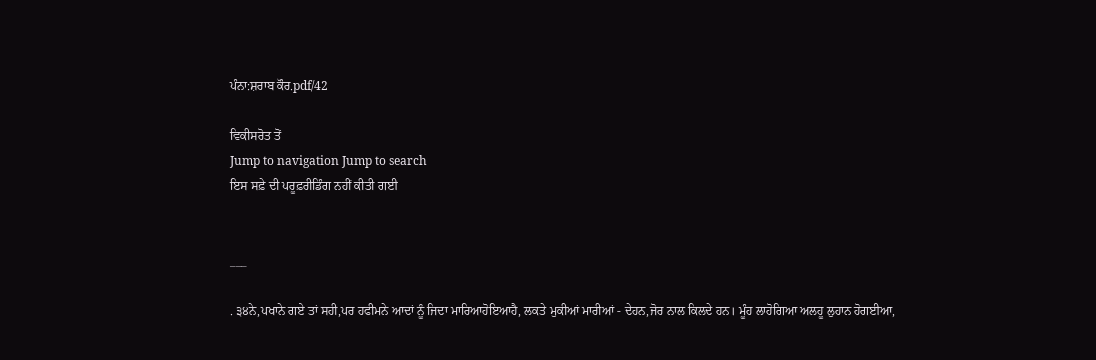ਪੰਨਾ:ਸ਼ਰਾਬ ਕੌਰ.pdf/42

ਵਿਕੀਸਰੋਤ ਤੋਂ
Jump to navigation Jump to search
ਇਸ ਸਫ਼ੇ ਦੀ ਪਰੂਫ਼ਰੀਡਿੰਗ ਨਹੀਂ ਕੀਤੀ ਗਈ


___

. ੩੪ਨੇ,ਪਖਾਨੇ ਗਏ ਤਾਂ ਸਹੀ,ਪਰ ਹਫੀਮਨੇ ਆਦਾਂ ਨੂੰ ਜਿਦਾ ਮਾਰਿਆਹੋਇਆਹੈ, ਲਕਤੇ ਮੁਕੀਆਂ ਮਾਰੀਆਂ - ਦੇਹਨ,ਜੋਰ ਨਾਲ ਕਿਲਦੇ ਹਨ। ਮੂੰਹ ਲਾਹੋਗਿਆ ਅਲਹੂ ਲੁਹਾਨ ਹੋਗਈਆ,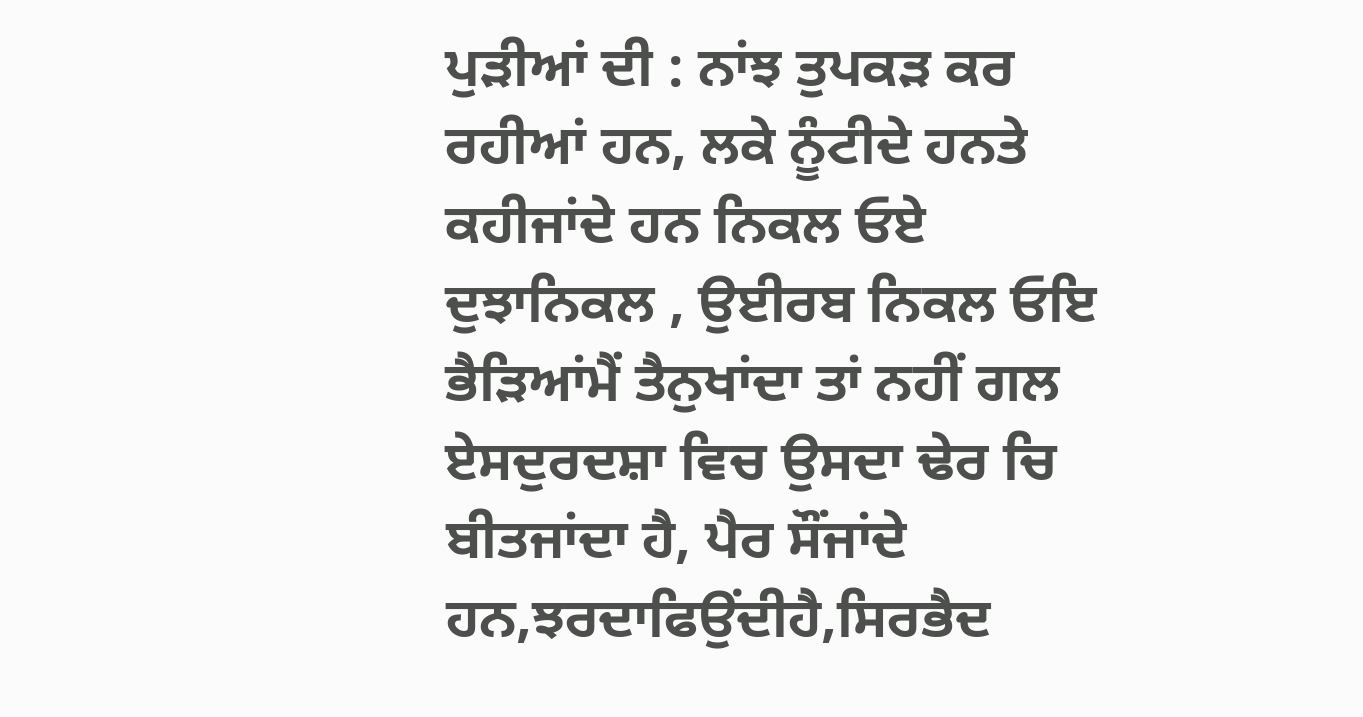ਪੁੜੀਆਂ ਦੀ : ਨਾਂਝ ਤੁਪਕੜ ਕਰ ਰਹੀਆਂ ਹਨ, ਲਕੇ ਨੂੰਟੀਦੇ ਹਨਤੇ ਕਹੀਜਾਂਦੇ ਹਨ ਨਿਕਲ ਓਏ ਦੁਝਾਨਿਕਲ , ਉਈਰਬ ਨਿਕਲ ਓਇ ਭੈੜਿਆਂਮੈਂ ਤੈਨੁਖਾਂਦਾ ਤਾਂ ਨਹੀਂ ਗਲ ਏਸਦੁਰਦਸ਼ਾ ਵਿਚ ਉਸਦਾ ਢੇਰ ਚਿ ਬੀਤਜਾਂਦਾ ਹੈ, ਪੈਰ ਸੌਂਜਾਂਦੇ ਹਨ,ਝਰਦਾਫਿਉਂਦੀਹੈ,ਸਿਰਭੈਦ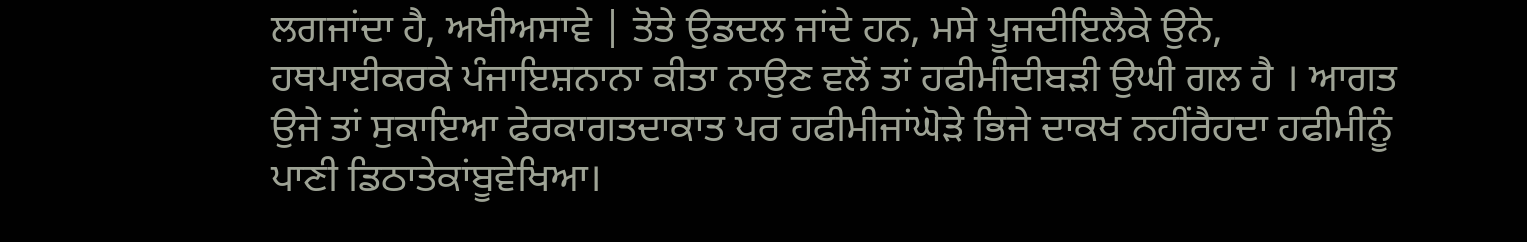ਲਗਜਾਂਦਾ ਹੈ, ਅਖੀਅਸਾਵੇ | ਤੋਤੇ ਉਡਦਲ ਜਾਂਦੇ ਹਨ, ਮਸੇ ਪੂਜਦੀਇਲੈਕੇ ਉਨੇ, ਹਥਪਾਈਕਰਕੇ ਪੰਜਾਇਸ਼ਨਾਨਾ ਕੀਤਾ ਨਾਉਣ ਵਲੋਂ ਤਾਂ ਹਫੀਮੀਦੀਬੜੀ ਉਘੀ ਗਲ ਹੈ । ਆਗਤ ਉਜੇ ਤਾਂ ਸੁਕਾਇਆ ਫੇਰਕਾਗਤਦਾਕਾਤ ਪਰ ਹਫੀਮੀਜਾਂਘੋੜੇ ਭਿਜੇ ਦਾਕਖ ਨਹੀਂਰੈਹਦਾ ਹਫੀਮੀਨੂੰ ਪਾਣੀ ਡਿਠਾਤੇਕਾਂਬੂਵੇਖਿਆ।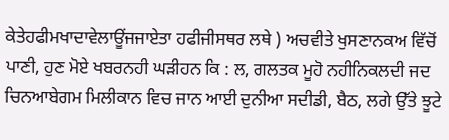ਕੇਤੇਹਫੀਮਖਾਦਾਵੇਲਾਊਂਜਜਾਏਤਾ ਹਫੀਜੀਸਥਰ ਲਥੇ ) ਅਚਵੀਤੇ ਖੁਸਣਾਨਕਅ ਵਿੱਚੋਂ ਪਾਣੀ, ਹੁਣ ਮੋਏ ਖਬਰਨਹੀ ਘੜੀਹਨ ਕਿ : ਲ, ਗਲਤਕ ਮੂਹੋ ਨਹੀਨਿਕਲਦੀ ਜਦ ਚਿਨਆਬੇਗਮ ਮਿਲੀਕਾਨ ਵਿਚ ਜਾਨ ਆਈ ਦੁਨੀਆ ਸਦੀਡੀ, ਬੈਠ, ਲਗੇ ਉੱਤੇ ਝੂਟੇ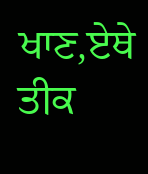ਖਾਣ,ਏਥੇ ਤੀਕ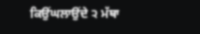ਕਿਉਂਘਲਾਉਂਦੇ ੨ ਮੱਥਾ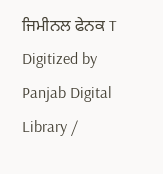ਜਿਮੀਨਲ ਫੇਨਕ T Digitized by Panjab Digital Library /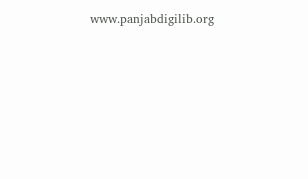www.panjabdigilib.org